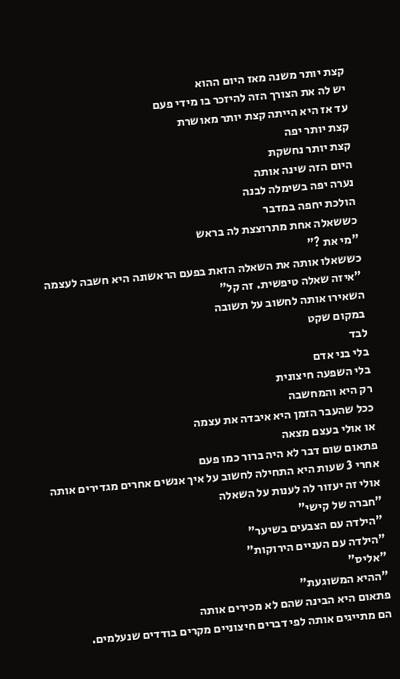קצת יותר משנה מאז היום ההוא
יש לה את הצורך הזה להיזכר בו מידי פעם
עד אז היא הייתה קצת יותר מאושרת
קצת יותר יפה
קצת יותר נחשקת
היום הזה שינה אותה
נערה יפה בשימלה לבנה
הולכת יחפה במדבר
כששאלה אחת מתרוצצת לה בראש
"מי את ?"
כששאלו אותה את השאלה הזאת בפעם הראשונה היא חשבה לעצמה
"איזה שאלה טיפשית. זה קל"
השאירו אותה לחשוב על תשובה
במקום שקט
לבד
בלי בני אדם
בלי השפעה חיצונית
רק היא והמחשבה
ככל שהעבר הזמן היא איבדה את עצמה
או אולי בעצם מצאה
פתאום שום דבר לא היה ברור כמו פעם
אחרי 3 שעות היא התחילה לחשוב על איך אנשים אחרים מגדירים אותה אולי זה יעזור לה לענות על השאלה
"חברה של קישי"
"הילדה עם הצבעים בשיער"
"הילדה עם העניים הירוקות"
"אליס"
"ההיא המשוגעת"
פתאום היא הבינה שהם לא מכירים אותה
הם מתייגים אותה לפי דברים חיצוניים מקרים בודדים שנעלמים.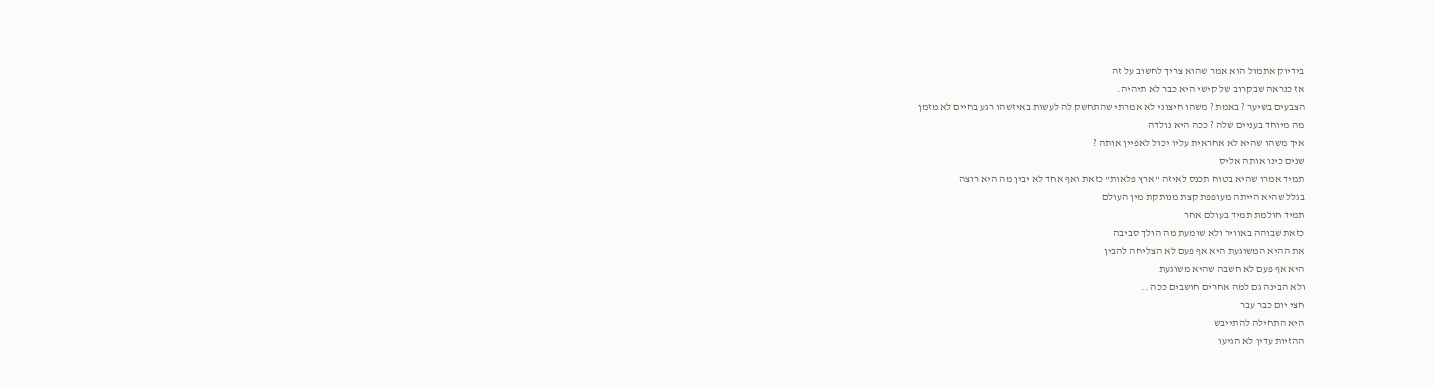בידיוק אתמול הוא אמר שהוא צריך לחשוב על זה
אז כנראה שבקרוב של קישי היא כבר לא תיהיה.
הצבעים בשיער ? באמת ? משהו חיצוני לא אמרתי שהתחשק לה לעשות באיזשהו רגע בחיים לא מזמן
מה מיוחד בעניים שלה ? ככה היא נולדה
איך משהו שהיא לא אחראית עליו יכול לאפיין אותה ?
שנים כינו אותה אליס
תמיד אמרו שהיא בטוח תכנס לאיזה "ארץ פלאות" כזאת ואף אחד לא יבין מה היא רוצה
בגלל שהיא הייתה מעופפת קצת מנותקת מין העולם
תמיד חולמת תמיד בעולם אחר
כזאת שבוהה באוויר ולא שומעת מה הולך סביבה
את ההיא המשוגעת היא אף פעם לא הצליחה להבין
היא אף פעם לא חשבה שהיא משוגעת
ולא הבינה גם למה אחרים חושבים ככה ..
חצי יום כבר עבר
היא התחילה להתייבש
ההזיות עדין לא הגיעו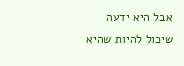אבל היא ידעה שיכול להיות שהיא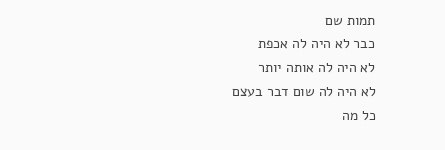תמות שם
כבר לא היה לה אכפת
לא היה לה אותה יותר
לא היה לה שום דבר בעצם
כל מה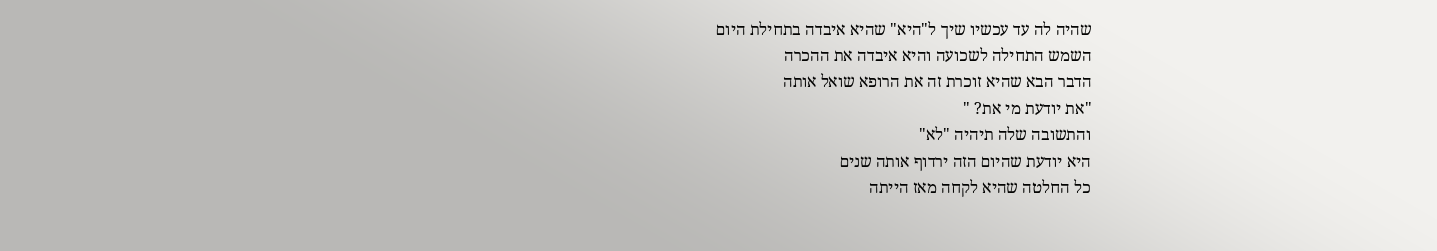שהיה לה עד עכשיו שיך ל"היא" שהיא איבדה בתחילת היום
השמש התחילה לשכועה והיא איבדה את ההכרה
הדבר הבא שהיא זוכרת זה את הרופא שואל אותה
"את יודעת מי את? "
והתשובה שלה תיהיה "לא"
היא יודעת שהיום הזה ירדוף אותה שנים
כל החלטה שהיא לקחה מאז הייתה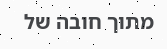מתוך חובה של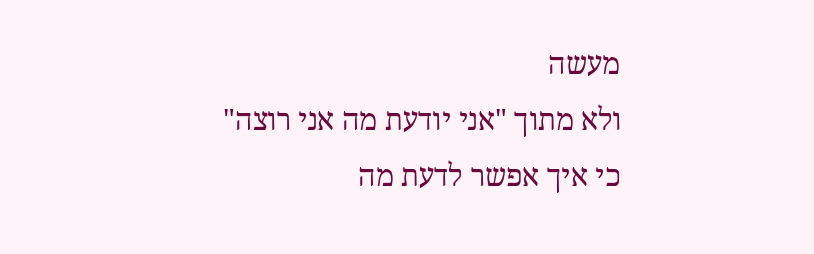מעשה
ולא מתוך "אני יודעת מה אני רוצה"
כי איך אפשר לדעת מה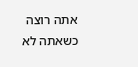אתה רוצה כשאתה לא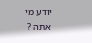יודע מי אתה ?